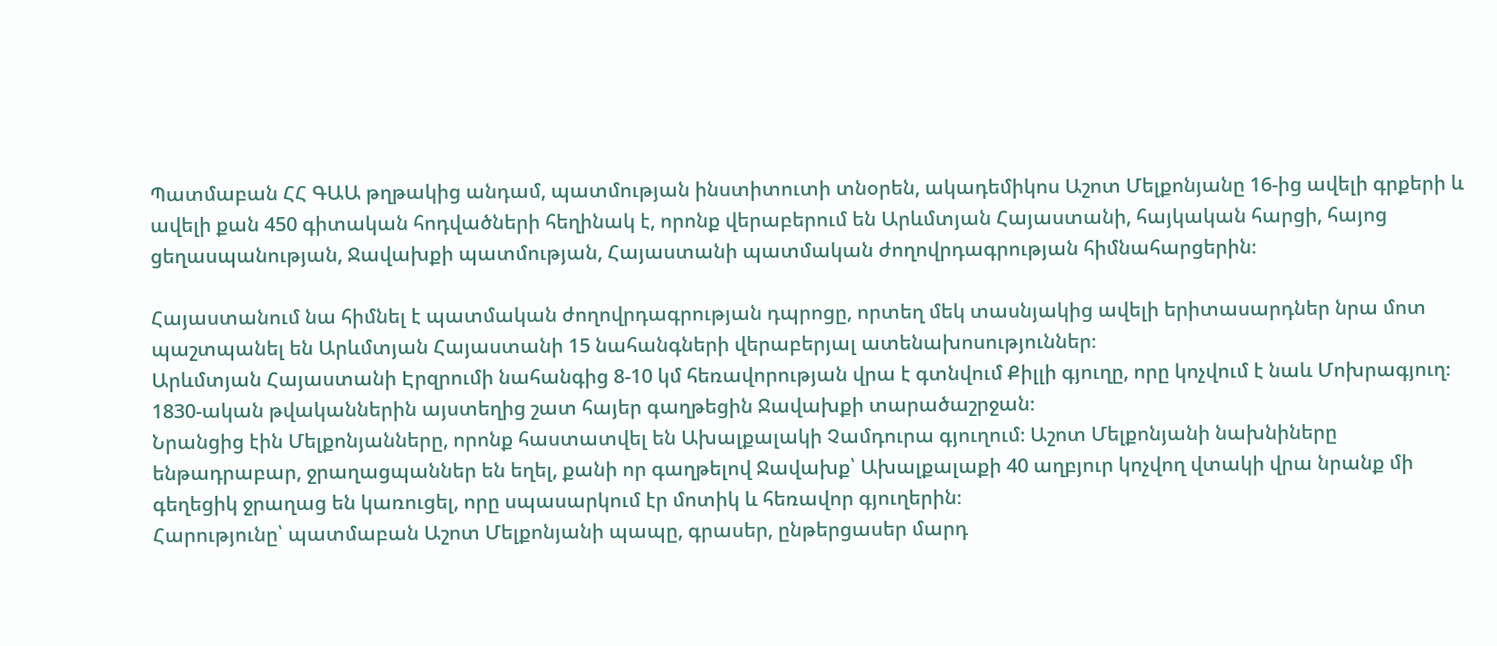Պատմաբան ՀՀ ԳԱԱ թղթակից անդամ, պատմության ինստիտուտի տնօրեն, ակադեմիկոս Աշոտ Մելքոնյանը 16-ից ավելի գրքերի և ավելի քան 450 գիտական հոդվածների հեղինակ է, որոնք վերաբերում են Արևմտյան Հայաստանի, հայկական հարցի, հայոց ցեղասպանության, Ջավախքի պատմության, Հայաստանի պատմական ժողովրդագրության հիմնահարցերին։

Հայաստանում նա հիմնել է պատմական ժողովրդագրության դպրոցը, որտեղ մեկ տասնյակից ավելի երիտասարդներ նրա մոտ պաշտպանել են Արևմտյան Հայաստանի 15 նահանգների վերաբերյալ ատենախոսություններ։
Արևմտյան Հայաստանի Էրզրումի նահանգից 8-10 կմ հեռավորության վրա է գտնվում Քիլլի գյուղը, որը կոչվում է նաև Մոխրագյուղ։ 1830-ական թվականներին այստեղից շատ հայեր գաղթեցին Ջավախքի տարածաշրջան։
Նրանցից էին Մելքոնյանները, որոնք հաստատվել են Ախալքալակի Չամդուրա գյուղում։ Աշոտ Մելքոնյանի նախնիները ենթադրաբար, ջրաղացպաններ են եղել, քանի որ գաղթելով Ջավախք՝ Ախալքալաքի 40 աղբյուր կոչվող վտակի վրա նրանք մի գեղեցիկ ջրաղաց են կառուցել, որը սպասարկում էր մոտիկ և հեռավոր գյուղերին։
Հարությունը՝ պատմաբան Աշոտ Մելքոնյանի պապը, գրասեր, ընթերցասեր մարդ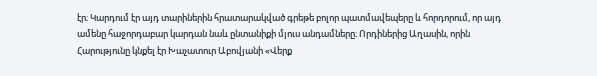էր։ Կարդում էր այդ տարիներին հրատարակված գրեթե բոլոր պատմավեպերը և հորդորում, որ այդ ամենը հաջորդաբար կարդան նաև ընտանիքի մյուս անդամները։ Որդիներից Աղասին, որին Հարությունը կնքել էր Խաչատուր Աբովյանի «Վերք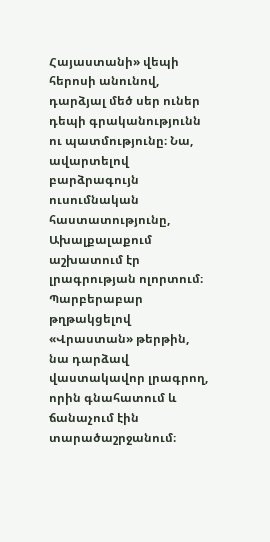Հայաստանի» վեպի հերոսի անունով, դարձյալ մեծ սեր ուներ դեպի գրականությունն ու պատմությունը։ Նա, ավարտելով բարձրագույն ուսումնական հաստատությունը, Ախալքալաքում աշխատում էր լրագրության ոլորտում։ Պարբերաբար թղթակցելով «Վրաստան» թերթին, նա դարձավ վաստակավոր լրագրող, որին գնահատում և ճանաչում էին տարածաշրջանում։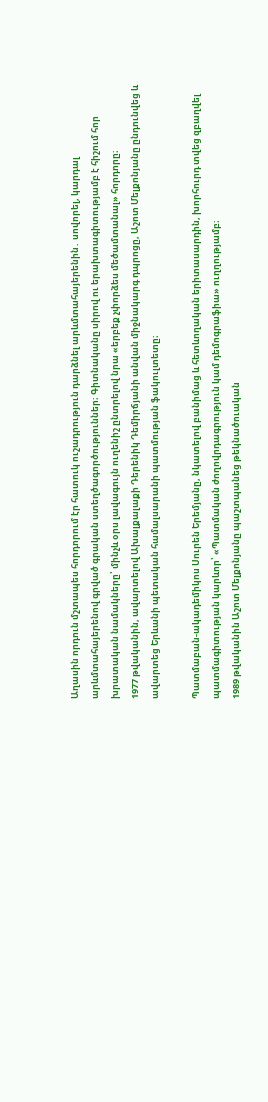Աղասին որդուն մշտապես հորդորում էր հատուկ ուշադրություն դարձնել արևմտահայերենին․ սովորել, կարդալ արևմտահայերենով գրված գրական ստեղծագործություններ։ Գիտնականը սիրով ու երախտագիտությամբ է հիշում հոր խրատական նամակները՝ մինչև օրս լավագույն ուղենիշ ընտրելով նրա «երբեք չփորձես մեծամտանալ» հորդորը։
1977 թվականին, ավարտելով Ախալքալաքի Դերենիկ Դեմիրճյանի անվան միջնակարգ դպրոցը, Աշոտ Մելքոնյանը ընդունվեց և ավարտեց Երևանի պետական համալսարանի պատմության ֆակուլտետը։

Պատմաբան-ակադեմիկոս Սուրեն Երեմյանը, նկատելով բանիմաց և հետևողական երիտասարդին, խորհուրդ տվեց զբաղվել պատմագիտության կարևոր՝ «Պատմական ժողովրդագրություն կամ դեմոգրաֆիա» ուղղությամբ։
1989 թվականին Աշոտ Մելքոնյանը պաշտպանեց թեկնածուական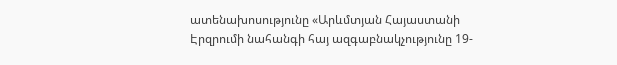ատենախոսությունը «Արևմտյան Հայաստանի Էրզրումի նահանգի հայ ազգաբնակչությունը 19-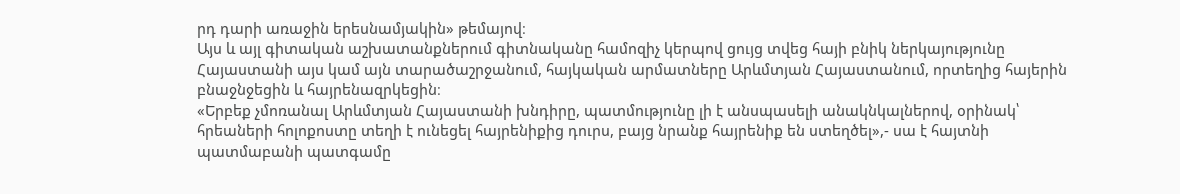րդ դարի առաջին երեսնամյակին» թեմայով։
Այս և այլ գիտական աշխատանքներում գիտնականը համոզիչ կերպով ցույց տվեց հայի բնիկ ներկայությունը Հայաստանի այս կամ այն տարածաշրջանում, հայկական արմատները Արևմտյան Հայաստանում, որտեղից հայերին բնաջնջեցին և հայրենազրկեցին։
«Երբեք չմոռանալ Արևմտյան Հայաստանի խնդիրը, պատմությունը լի է անսպասելի անակնկալներով, օրինակ՝ հրեաների հոլոքոստը տեղի է ունեցել հայրենիքից դուրս, բայց նրանք հայրենիք են ստեղծել»,- սա է հայտնի պատմաբանի պատգամը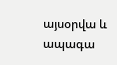այսօրվա և ապագա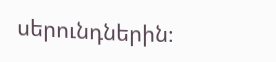սերունդներին։